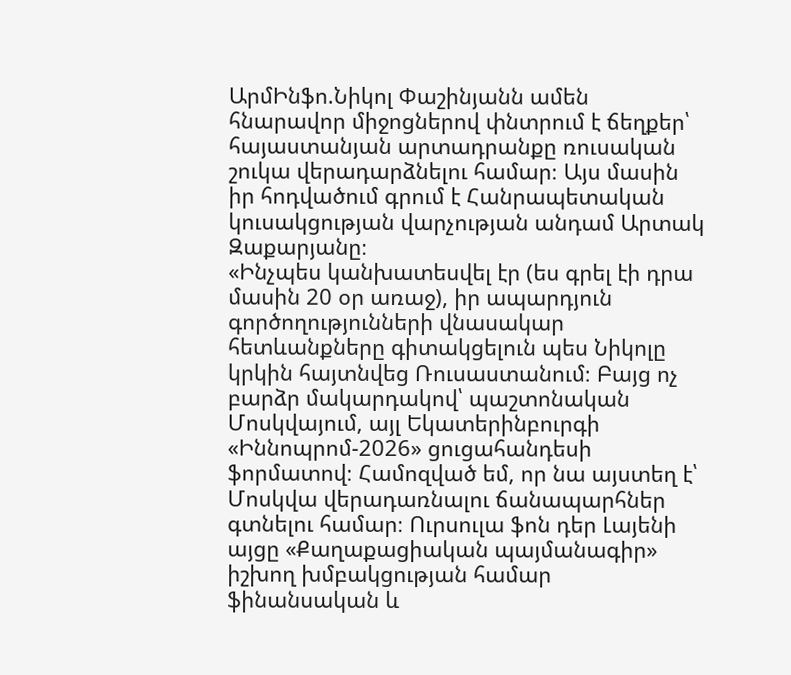ԱրմԻնֆո.Նիկոլ Փաշինյանն ամեն հնարավոր միջոցներով փնտրում է ճեղքեր՝ հայաստանյան արտադրանքը ռուսական շուկա վերադարձնելու համար։ Այս մասին իր հոդվածում գրում է Հանրապետական կուսակցության վարչության անդամ Արտակ Զաքարյանը։
«Ինչպես կանխատեսվել էր (ես գրել էի դրա մասին 20 օր առաջ), իր ապարդյուն գործողությունների վնասակար հետևանքները գիտակցելուն պես Նիկոլը կրկին հայտնվեց Ռուսաստանում։ Բայց ոչ բարձր մակարդակով՝ պաշտոնական Մոսկվայում, այլ Եկատերինբուրգի «Իննոպրոմ-2026» ցուցահանդեսի ֆորմատով։ Համոզված եմ, որ նա այստեղ է՝ Մոսկվա վերադառնալու ճանապարհներ գտնելու համար։ Ուրսուլա ֆոն դեր Լայենի այցը «Քաղաքացիական պայմանագիր» իշխող խմբակցության համար ֆինանսական և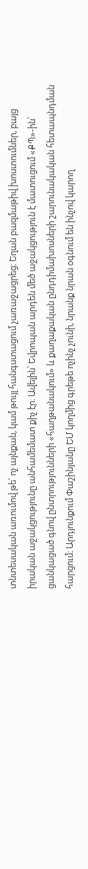տնտեսական առումով թե՛ ոչ այնքան, կամ թույլ հանգստացում չառաջացրեց։ Եղան բազմաթիվ խոստումներ, բայց իրական աջակցությունը անհամեմատ քիչ էր։ Ավելին՝ Եվրոպան արդեն մեծ աջակցություն է մատուցում «ՔՊ»-ին՝ ցանկացած գնով ընտրությունների «հաղթանակում» և քաղաքական ընդդիմախոսների շարունակական հետապնդման հարցում։ Արդյունքում Փաշինյանը ԵՄ կողմից գրեթե ոչինչ չունի, նրանք նրան օգնում են ինչով կարող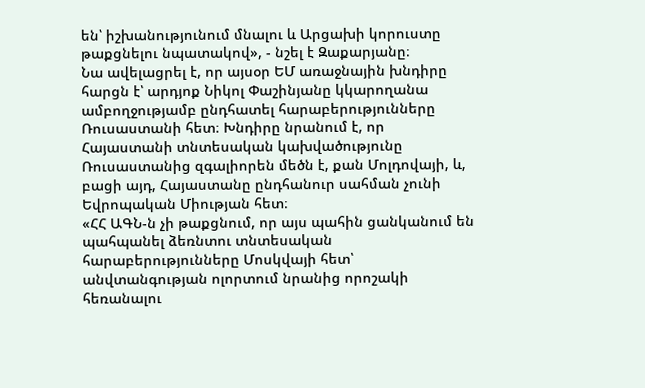են՝ իշխանությունում մնալու և Արցախի կորուստը թաքցնելու նպատակով», - նշել է Զաքարյանը։
Նա ավելացրել է, որ այսօր ԵՄ առաջնային խնդիրը հարցն է՝ արդյոք Նիկոլ Փաշինյանը կկարողանա ամբողջությամբ ընդհատել հարաբերությունները Ռուսաստանի հետ։ Խնդիրը նրանում է, որ Հայաստանի տնտեսական կախվածությունը Ռուսաստանից զգալիորեն մեծն է, քան Մոլդովայի, և, բացի այդ, Հայաստանը ընդհանուր սահման չունի Եվրոպական Միության հետ։
«ՀՀ ԱԳՆ-ն չի թաքցնում, որ այս պահին ցանկանում են պահպանել ձեռնտու տնտեսական հարաբերությունները Մոսկվայի հետ՝ անվտանգության ոլորտում նրանից որոշակի հեռանալու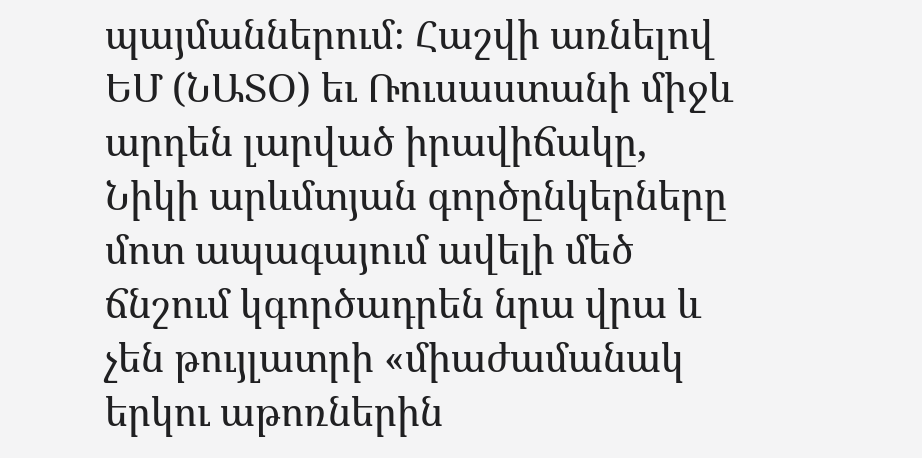պայմաններում։ Հաշվի առնելով ԵՄ (ՆԱՏՕ) եւ Ռուսաստանի միջև արդեն լարված իրավիճակը, Նիկի արևմտյան գործընկերները մոտ ապագայում ավելի մեծ ճնշում կգործադրեն նրա վրա և չեն թույլատրի «միաժամանակ երկու աթոռներին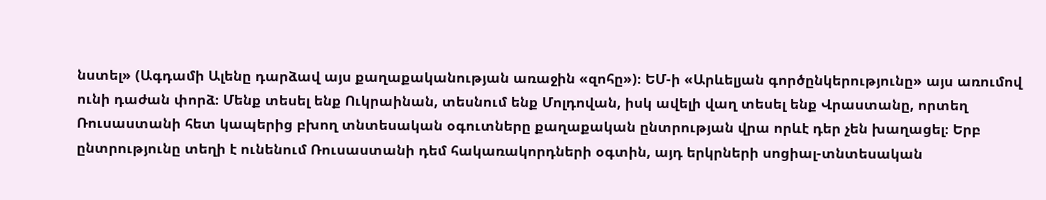նստել» (Ագդամի Ալենը դարձավ այս քաղաքականության առաջին «զոհը»)։ ԵՄ-ի «Արևելյան գործընկերությունը» այս առումով ունի դաժան փորձ։ Մենք տեսել ենք Ուկրաինան, տեսնում ենք Մոլդովան, իսկ ավելի վաղ տեսել ենք Վրաստանը, որտեղ Ռուսաստանի հետ կապերից բխող տնտեսական օգուտները քաղաքական ընտրության վրա որևէ դեր չեն խաղացել։ Երբ ընտրությունը տեղի է ունենում Ռուսաստանի դեմ հակառակորդների օգտին, այդ երկրների սոցիալ-տնտեսական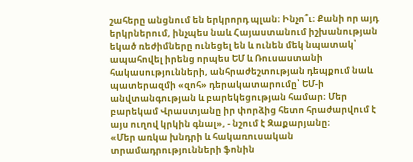շահերը անցնում են երկրորդ պլան։ Ինչո՞ւ։ Քանի որ այդ երկրներում, ինչպես նաև Հայաստանում իշխանության եկած ռեժիմները ունեցել են և ունեն մեկ նպատակ՝ ապահովել իրենց որպես ԵՄ և Ռուսաստանի հակասությունների, անհրաժեշտության դեպքում նաև պատերազմի «զոհ» դերակատարումը՝ ԵՄ-ի անվտանգության և բարեկեցության համար։ Մեր բարեկամ Վրաստյանը իր փորձից հետո հրաժարվում է այս ուղով կրկին գնալ», - նշում է Զաքարյանը։
«Մեր առկա խնդրի և հակառուսական տրամադրությունների ֆոնին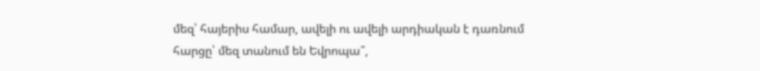մեզ՝ հայերիս համար, ավելի ու ավելի արդիական է դառնում հարցը՝ մեզ տանում են Եվրոպա՞,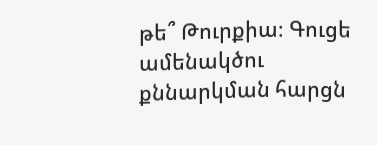թե՞ Թուրքիա։ Գուցե ամենակծու քննարկման հարցն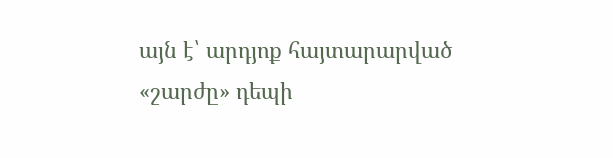այն է՝ արդյոք հայտարարված «շարժը» դեպի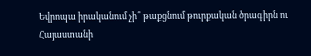Եվրոպա իրականում չի՞ թաքցնում թուրքական ծրագիրն ու Հայաստանի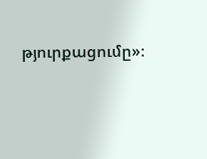թյուրքացումը»։